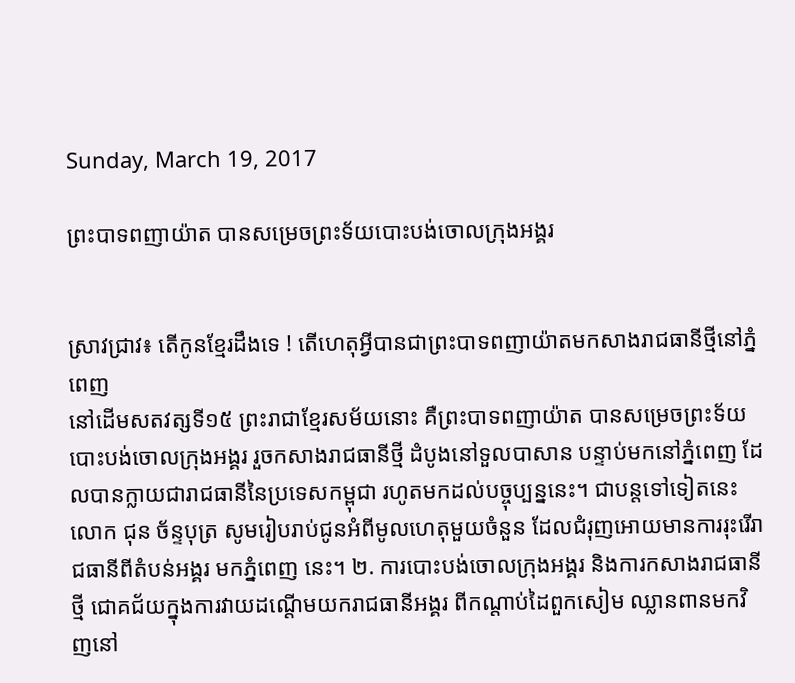Sunday, March 19, 2017

ព្រះបាទពញាយ៉ាត បានសម្រេចព្រះទ័យបោះបង់ចោលក្រុងអង្គរ


ស្រាវជ្រាវ៖ តើកូនខ្មែរដឹងទេ ! តើហេតុអ្វីបានជាព្រះបាទពញាយ៉ាតមកសាងរាជធានីថ្មីនៅភ្នំពេញ
នៅដើមសតវត្សទី១៥ ព្រះរាជាខ្មែរសម័យនោះ គឺព្រះបាទពញាយ៉ាត បានសម្រេចព្រះទ័យបោះបង់ចោលក្រុងអង្គរ រួចកសាងរាជធានីថ្មី ដំបូងនៅទួលបាសាន បន្ទាប់មកនៅភ្នំពេញ ដែលបានក្លាយជារាជធានីនៃប្រទេសកម្ពុជា រហូតមកដល់បច្ចុប្បន្ននេះ។ ជាបន្តទៅទៀតនេះ លោក ជុន ច័ន្ទបុត្រ សូមរៀបរាប់ជូនអំពីមូលហេតុមួយចំនួន ដែលជំរុញអោយមានការរុះរើរាជធានីពីតំបន់អង្គរ មកភ្នំពេញ នេះ។ ២. ការបោះបង់ចោលក្រុងអង្គរ និងការកសាងរាជធានីថ្មី ជោគជ័យក្នុងការវាយដណ្ដើមយករាជធានីអង្គរ ពីកណ្ដាប់ដៃពួកសៀម ឈ្លានពានមកវិញនៅ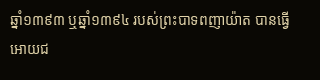ឆ្នាំ១៣៩៣ ឬឆ្នាំ១៣៩៤ របស់ព្រះបាទពញាយ៉ាត បានធ្វើអោយជ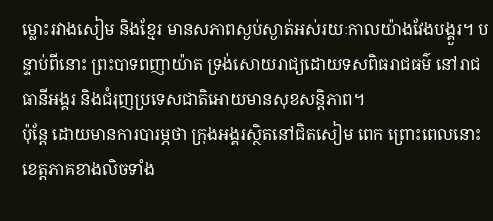ម្លោះរវាងសៀម និងខ្មែរ មានសភាពស្ងប់ស្ងាត់អស់រយៈកាលយ៉ាងវែងបង្គួរ។ បន្ទាប់ពីនោះ ព្រះបាទពញាយ៉ាត ទ្រង់សោយរាជ្យដោយទសពិធរាជធម៌ នៅរាជធានីអង្គរ និងជំរុញប្រទេសជាតិអោយមានសុខសន្តិភាព។
ប៉ុន្តែ ដោយមានការបារម្ភថា ក្រុងអង្គរស្ថិតនៅជិតសៀម ពេក ព្រោះពេលនោះខេត្តភាគខាងលិចទាំង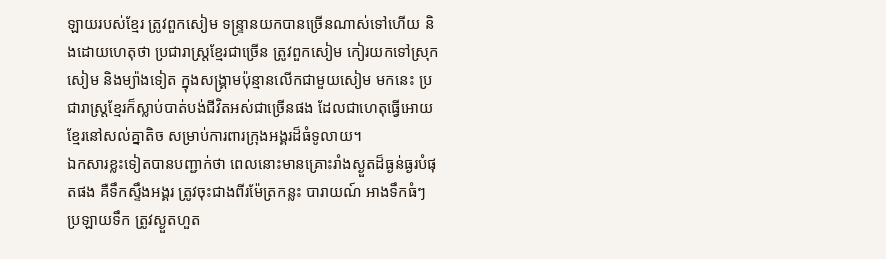ឡាយរបស់ខ្មែរ ត្រូវពួកសៀម ទន្ទ្រានយកបានច្រើនណាស់ទៅហើយ និងដោយហេតុថា ប្រជារាស្ត្រខ្មែរជាច្រើន ត្រូវពួកសៀម កៀរយកទៅស្រុកសៀម និងម្យ៉ាងទៀត ក្នុងសង្គ្រាមប៉ុន្មានលើកជាមួយសៀម មកនេះ ប្រជារាស្ត្រខ្មែរក៏ស្លាប់បាត់បង់ជីវិតអស់ជាច្រើនផង ដែលជាហេតុធ្វើអោយខ្មែរនៅសល់គ្នាតិច សម្រាប់ការពារក្រុងអង្គរដ៏ធំទូលាយ។
ឯកសារខ្លះទៀតបានបញ្ជាក់ថា ពេលនោះមានគ្រោះរាំងស្ងួតដ៏ធ្ងន់ធ្ងរបំផុតផង គឺទឹកស្ទឹងអង្គរ ត្រូវចុះជាងពីរម៉ែត្រកន្លះ បារាយណ៍ អាងទឹកធំៗ ប្រឡាយទឹក ត្រូវស្ងួតហួត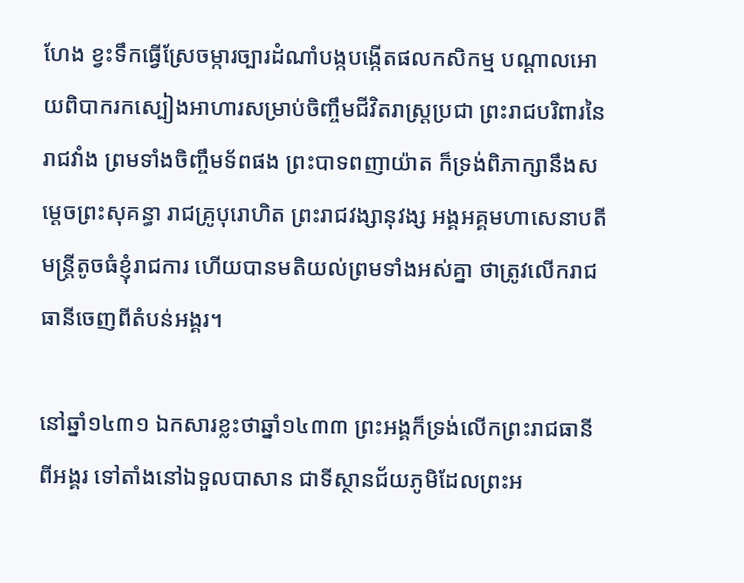ហែង ខ្វះទឹកធ្វើស្រែចម្ការច្បារដំណាំបង្កបង្កើតផលកសិកម្ម បណ្ដាលអោយពិបាករកស្បៀងអាហារសម្រាប់ចិញ្ចឹមជីវិតរាស្ត្រប្រជា ព្រះរាជបរិពារនៃរាជវាំង ព្រមទាំងចិញ្ចឹមទ័ពផង ព្រះបាទពញាយ៉ាត ក៏ទ្រង់ពិភាក្សានឹងសម្ដេចព្រះសុគន្ធា រាជគ្រូបុរោហិត ព្រះរាជវង្សានុវង្ស អង្គអគ្គមហាសេនាបតី មន្ត្រីតូចធំខ្ញុំរាជការ ហើយបានមតិយល់ព្រមទាំងអស់គ្នា ថាត្រូវលើករាជធានីចេញពីតំបន់អង្គរ។

នៅឆ្នាំ១៤៣១ ឯកសារខ្លះថាឆ្នាំ១៤៣៣ ព្រះអង្គក៏ទ្រង់លើកព្រះរាជធានីពីអង្គរ ទៅតាំងនៅឯទួលបាសាន ជាទីស្ថានជ័យភូមិដែលព្រះអ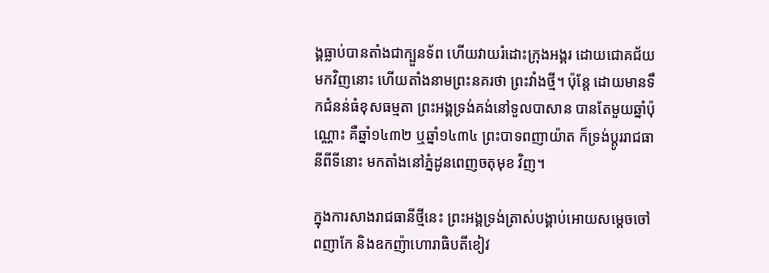ង្គធ្លាប់បានតាំងជាក្បួនទ័ព ហើយវាយរំដោះក្រុងអង្គរ ដោយជោគជ័យមកវិញនោះ ហើយតាំងនាមព្រះនគរថា ព្រះវាំងថ្មី។ ប៉ុន្តែ ដោយមានទឹកជំនន់ធំខុសធម្មតា ព្រះអង្គទ្រង់គង់នៅទួលបាសាន បានតែមួយឆ្នាំប៉ុណ្ណោះ គឺឆ្នាំ១៤៣២ ឬឆ្នាំ១៤៣៤ ព្រះបាទពញាយ៉ាត ក៏ទ្រង់ប្ដូររាជធានីពីទីនោះ មកតាំងនៅភ្នំដូនពេញចតុមុខ វិញ។

ក្នុងការសាងរាជធានីថ្មីនេះ ព្រះអង្គទ្រង់ត្រាស់បង្គាប់អោយសម្ដេចចៅពញាកែ និងឧកញ៉ាហោរាធិបតីខៀវ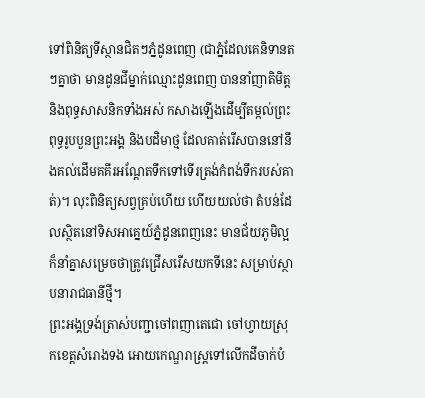ទៅពិនិត្យទីស្ថានជិតៗភ្នំដូនពេញ (ជាភ្នំដែលគេនិទានតៗគ្នាថា មានដូនជីម្នាក់ឈ្មោះដូនពេញ បាននាំញាតិមិត្ត និងពុទ្ធសាសនិកទាំងអស់ កសាងឡើងដើម្បីតម្កល់ព្រះពុទ្ធរូបបួនព្រះអង្គ និងបដិមាថ្ម ដែលគាត់រើសបាននៅនឹងគល់ដើមគគីរអណ្ដែតទឹកទៅទើរត្រង់កំពង់ទឹករបស់គាត់)។ លុះពិនិត្យសព្វគ្រប់ហើយ ហើយយល់ថា តំបន់ដែលស្ថិតនៅទិសអាគ្នេយ៍ភ្នំដូនពេញនេះ មានជ័យភូមិល្អ ក៏នាំគ្នាសម្រេចថាត្រូវជ្រើសរើសយកទីនេះ សម្រាប់ស្ថាបនារាជធានីថ្មី។
ព្រះអង្គទ្រង់ត្រាស់បញ្ជាចៅពញាតេជោ ចៅហ្វាយស្រុកខេត្តសំរោងទង អោយកេណ្ឌរាស្ត្រទៅលើកដីចាក់បំ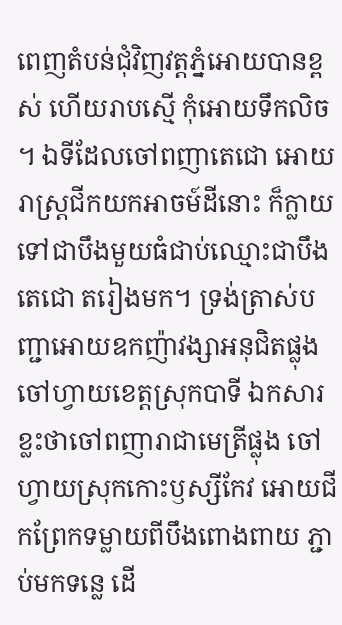ពេញតំបន់ជុំវិញវត្តភ្នំអោយបានខ្ពស់ ហើយរាបស្មើ កុំអោយទឹកលិច។ ឯទីដែលចៅពញាតេជោ អោយរាស្ត្រជីកយកអាចម៍ដីនោះ ក៏ក្លាយទៅជាបឹងមួយធំជាប់ឈ្មោះជាបឹងតេជោ តរៀងមក។ ទ្រង់ត្រាស់បញ្ជាអោយឧកញ៉ាវង្សាអនុជិតផ្លុង ចៅហ្វាយខេត្តស្រុកបាទី ឯកសារខ្លះថាចៅពញារាជាមេត្រីផ្លុង ចៅហ្វាយស្រុកកោះឫស្សីកែវ អោយជីកព្រែកទម្លាយពីបឹងពោងពាយ ភ្ជាប់មកទន្លេ ដើ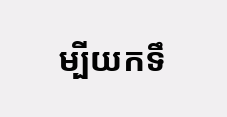ម្បីយកទឹ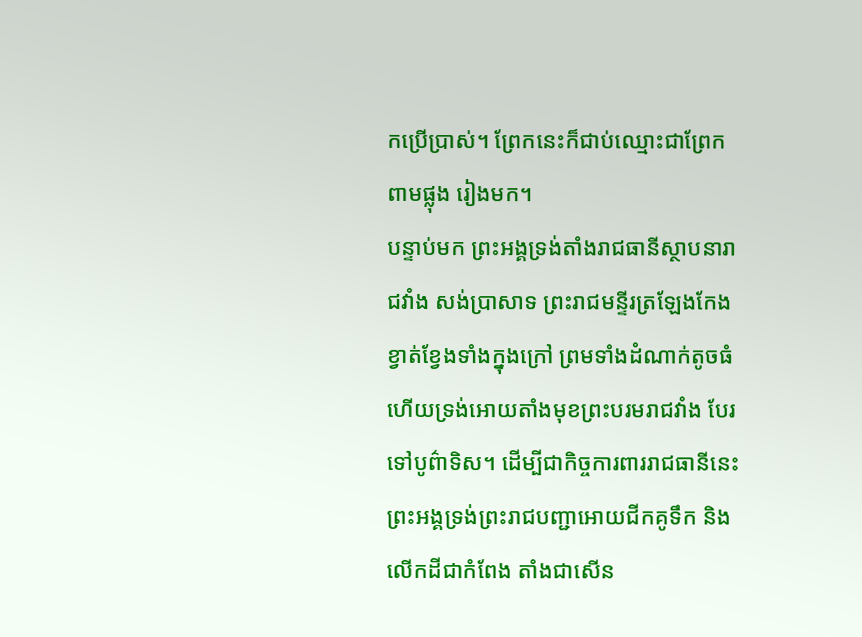កប្រើប្រាស់។ ព្រែកនេះក៏ជាប់ឈ្មោះជាព្រែកពាមផ្លុង រៀងមក។
បន្ទាប់មក ព្រះអង្គទ្រង់តាំងរាជធានីស្ថាបនារាជវាំង សង់ប្រាសាទ ព្រះរាជមន្ទីរត្រឡែងកែង ខ្វាត់ខ្វែងទាំងក្នុងក្រៅ ព្រមទាំងដំណាក់តូចធំ ហើយទ្រង់អោយតាំងមុខព្រះបរមរាជវាំង បែរទៅបូព៌ាទិស។ ដើម្បីជាកិច្ចការពាររាជធានីនេះ ព្រះអង្គទ្រង់ព្រះរាជបញ្ជាអោយជីកគូទឹក និងលើកដីជាកំពែង តាំងជាសើន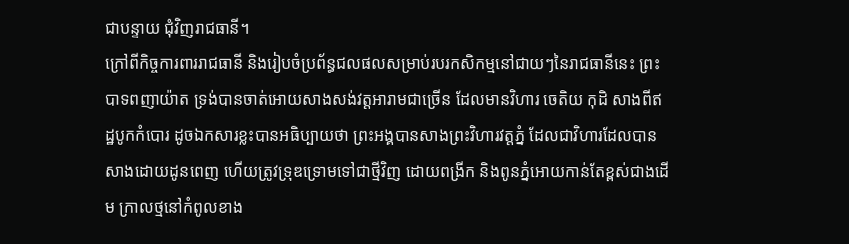ជាបន្ទាយ ជុំវិញរាជធានី។
ក្រៅពីកិច្ចការពាររាជធានី និងរៀបចំប្រព័ន្ធជលផលសម្រាប់របរកសិកម្មនៅជាយៗនៃរាជធានីនេះ ព្រះបាទពញាយ៉ាត ទ្រង់បានចាត់អោយសាងសង់វត្តអារាមជាច្រើន ដែលមានវិហារ ចេតិយ កុដិ សាងពីឥដ្ឋបូកកំបោរ ដូចឯកសារខ្លះបានអធិប្បាយថា ព្រះអង្គបានសាងព្រះវិហារវត្តភ្នំ ដែលជាវិហារដែលបានសាងដោយដូនពេញ ហើយត្រូវទ្រុឌទ្រោមទៅជាថ្មីវិញ ដោយពង្រីក និងពូនភ្នំអោយកាន់តែខ្ពស់ជាងដើម ក្រាលថ្មនៅកំពូលខាង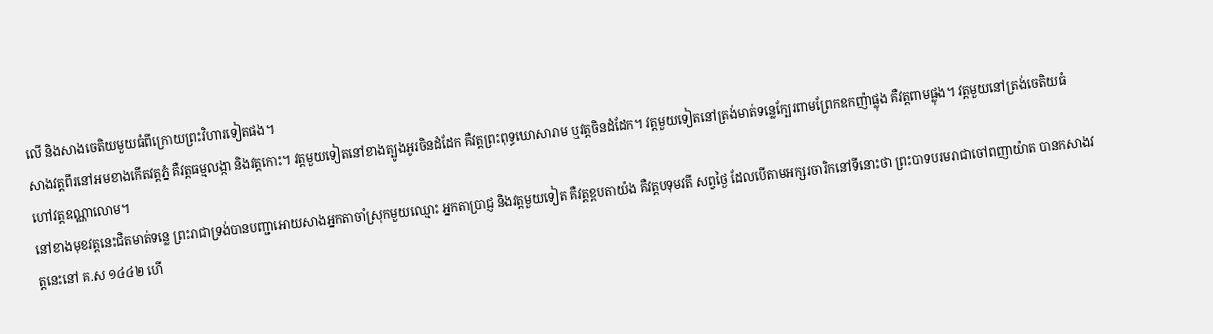លើ និងសាងចេតិយមួយធំពីក្រោយព្រះវិហារទៀតផង។
សាងវត្តពីរនៅអមខាងកើតវត្តភ្នំ គឺវត្តធម្មលង្កា និងវត្តកោះ។ វត្តមួយទៀតនៅខាងត្បូងអូរចិនដំដែក គឺវត្តព្រះពុទ្ធឃោសារាម ឬវត្តចិនដំដែក។ វត្តមួយទៀតនៅត្រង់មាត់ទន្លេក្បែរពាមព្រែកឧកញ៉ាផ្លុង គឺវត្តពាមផ្លុង។ វត្តមួយនៅត្រង់ចេតិយធំ ហៅវត្តឧណ្ណាលោម។
នៅខាងមុខវត្តនេះជិតមាត់ទន្លេ ព្រះរាជាទ្រង់បានបញ្ជាអោយសាងអ្នកតាចាំស្រុកមួយឈ្មោះ អ្នកតាប្រាជ្ញ និងវត្តមួយទៀត គឺវត្តខ្ពបតាយ៉ង គឺវត្តបទុមវតី សព្វថ្ងៃ ដែលបើតាមអក្សរចារិកនៅទីនោះថា ព្រះបាទបរមរាជាចៅពញាយ៉ាត បានកសាងវត្តនេះនៅ គ.ស ១៤៤២ ហើ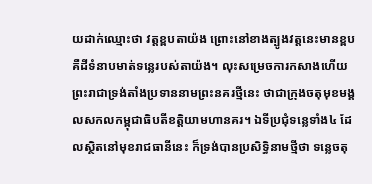យដាក់ឈ្មោះថា វត្តខ្ពបតាយ៉ង ព្រោះនៅខាងត្បូងវត្តនេះមានខ្ពប គឺដីទំនាបមាត់ទន្លេរបស់តាយ៉ង។ លុះសម្រេចការកសាងហើយ ព្រះរាជាទ្រង់តាំងប្រទាននាមព្រះនគរថ្មីនេះ ថាជាក្រុងចតុមុខមង្គលសកលកម្ពុជាធិបតីខត្តិយាមហានគរ។ ឯទីប្រជុំទន្លេទាំង៤ ដែលស្ថិតនៅមុខរាជធានីនេះ ក៏ទ្រង់បានប្រសិទ្ធិនាមថ្មីថា ទន្លេចតុ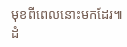មុខពីពេលនោះមកដែរ៕ ដំ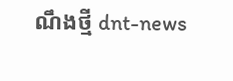ណឹងថ្មី dnt-news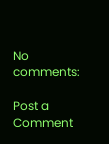No comments:

Post a Comment